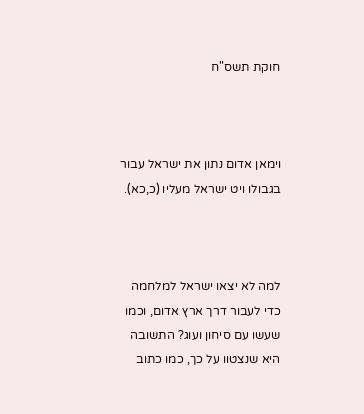חוקת תשס"ח



וימאן אדום נתון את ישראל עבור בגבולו ויט ישראל מעליו (כ,כא).



למה לא יצאו ישראל למלחמה כדי לעבור דרך ארץ אדום, וכמו שעשו עם סיחון ועוג? התשובה היא שנצטוו על כך, כמו כתוב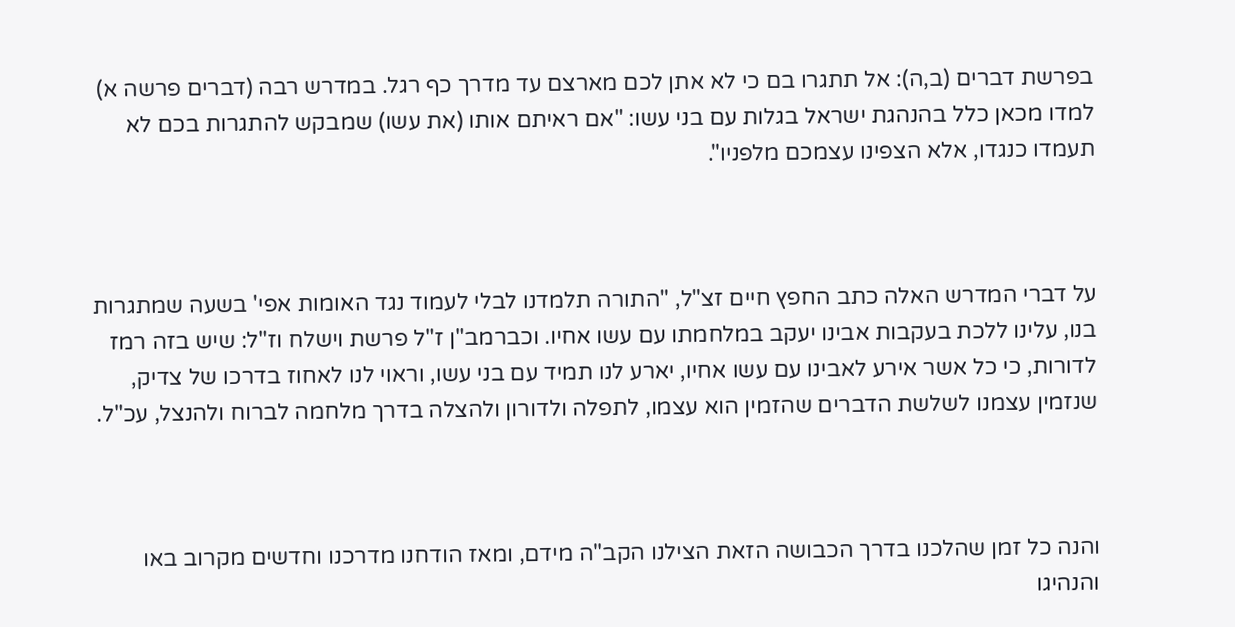בפרשת דברים (ב,ה): אל תתגרו בם כי לא אתן לכם מארצם עד מדרך כף רגל. במדרש רבה (דברים פרשה א) למדו מכאן כלל בהנהגת ישראל בגלות עם בני עשו: "אם ראיתם אותו (את עשו) שמבקש להתגרות בכם לא תעמדו כנגדו, אלא הצפינו עצמכם מלפניו".



על דברי המדרש האלה כתב החפץ חיים זצ"ל, "התורה תלמדנו לבלי לעמוד נגד האומות אפי' בשעה שמתגרות בנו, עלינו ללכת בעקבות אבינו יעקב במלחמתו עם עשו אחיו. וכברמב"ן ז"ל פרשת וישלח וז"ל: שיש בזה רמז לדורות, כי כל אשר אירע לאבינו עם עשו אחיו, יארע לנו תמיד עם בני עשו, וראוי לנו לאחוז בדרכו של צדיק, שנזמין עצמנו לשלשת הדברים שהזמין הוא עצמו, לתפלה ולדורון ולהצלה בדרך מלחמה לברוח ולהנצל, עכ"ל.



והנה כל זמן שהלכנו בדרך הכבושה הזאת הצילנו הקב"ה מידם, ומאז הודחנו מדרכנו וחדשים מקרוב באו והנהיגו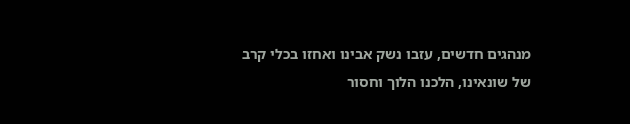מנהגים חדשים, עזבו נשק אבינו ואחזו בכלי קרב של שונאינו, הלכנו הלוך וחסור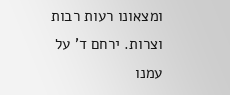ומצאונו רעות רבות וצרות. ירחם ד' על עמנו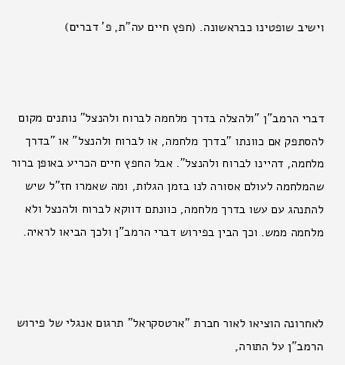וישיב שופטינו כבראשונה. (חפץ חיים עה"ת, פ' דברים)



דברי הרמב"ן "ולהצלה בדרך מלחמה לברוח ולהנצל" נותנים מקום להסתפק אם כוונתו "בדרך מלחמה, או לברוח ולהנצל" או "בדרך מלחמה, דהיינו לברוח ולהנצל". אבל החפץ חיים הכריע באופן ברור שהמלחמה לעולם אסורה לנו בזמן הגלות, ומה שאמרו חז"ל שיש להתנהג עם עשו בדרך מלחמה, כוונתם דווקא לברוח ולהנצל ולא מלחמה ממש. וכך הבין בפירוש דברי הרמב"ן ולכך הביאו לראיה.



לאחרונה הוציאו לאור חברת "ארטסקראל" תרגום אנגלי של פירוש הרמב"ן על התורה,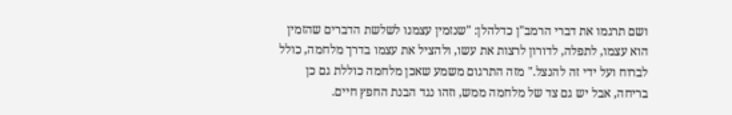ושם תרגמו את דברי הרמב"ן כדלהלן: "שנזמין עצמנו לשלשת הדברים שהזמין הוא עצמו, לתפלה, לדורון לרצות את עשו, ולהציל את עצמו בדרך מלחמה, כולל לברוח ועל ידי זה להנצל." מזה התרגום משמע שאכן מלחמה כוללת גם כן בריחה, אבל יש גם צד של מלחמה ממש, וזהו נגד הבנת החפץ חיים.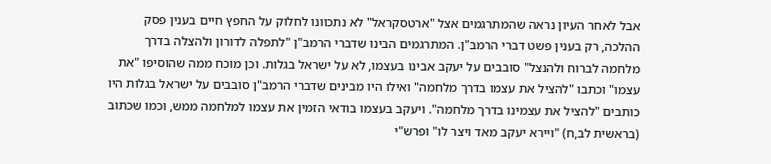אבל לאחר העיון נראה שהמתרגמים אצל "ארטסקראל" לא נתכוונו לחלוק על החפץ חיים בענין פסק ההלכה, רק בענין פשט דברי הרמב"ן. המתרגמים הבינו שדברי הרמב"ן "לתפלה לדורון ולהצלה בדרך מלחמה לברוח ולהנצל" סובבים על יעקב אבינו בעצמו, לא על ישראל בגלות. וכן מוכח ממה שהוסיפו "את עצמו" וכתבו "להציל את עצמו בדרך מלחמה" ואילו היו מבינים שדברי הרמב"ן סובבים על ישראל בגלות היו כותבים "להציל את עצמינו בדרך מלחמה". ויעקב בעצמו בודאי הזמין את עצמו למלחמה ממש, וכמו שכתוב (בראשית לב,ח) "ויירא יעקב מאד ויצר לו" ופרש"י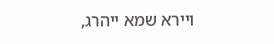ויירא שמא ייהרג,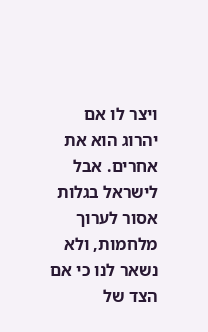ויצר לו אם יהרוג הוא את אחרים. אבל לישראל בגלות אסור לערוך מלחמות, ולא נשאר לנו כי אם הצד של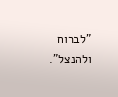"לברוח ולהנצל".